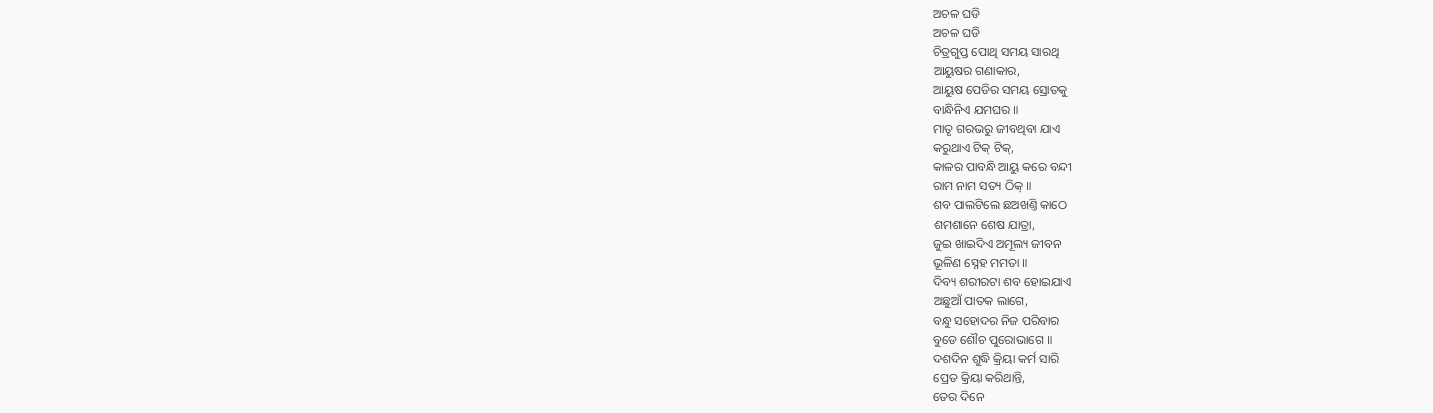ଅଚଳ ଘଡି
ଅଚଳ ଘଡି
ଚିତ୍ରଗୁପ୍ତ ପୋଥି ସମୟ ସାରଥି
ଆୟୁଷର ଗଣାକାର,
ଆୟୁଷ ପେଡିର ସମୟ ସ୍ରୋତକୁ
ବାନ୍ଧିନିଏ ଯମଘର ॥
ମାତୃ ଗରଭରୁ ଜୀବଥିବା ଯାଏ
କରୁଥାଏ ଟିକ୍ ଟିକ୍,
କାଳର ପାବନ୍ଧି ଆୟୁ କରେ ବନ୍ଦୀ
ରାମ ନାମ ସତ୍ୟ ଠିକ୍ ॥
ଶବ ପାଲଟିଲେ ଛଅଖଣ୍ତି କାଠେ
ଶମଶାନେ ଶେଷ ଯାତ୍ରା,
ଜୁଇ ଖାଇଦିଏ ଅମୂଲ୍ୟ ଜୀବନ
ଭୂଳିଣ ସ୍ନେହ ମମତା ॥
ଦିବ୍ୟ ଶରୀରଟା ଶବ ହୋଇଯାଏ
ଅଛୁଆଁ ପାତକ ଲାଗେ,
ବନ୍ଧୁ ସହୋଦର ନିଜ ପରିବାର
ବୁଡେ ଶୌଚ ପୁରୋଭାଗେ ॥
ଦଶଦିନ ଶୁଦ୍ଧି କ୍ରିୟା କର୍ମ ସାରି
ପ୍ରେତ କ୍ରିୟା କରିଥାନ୍ତି,
ତେର ଦିନେ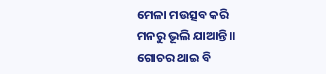ମେଳା ମଉତ୍ସବ କରି
ମନରୁ ଭୂଲି ଯାଆନ୍ତି ॥
ଗୋଚର ଥାଇ ବି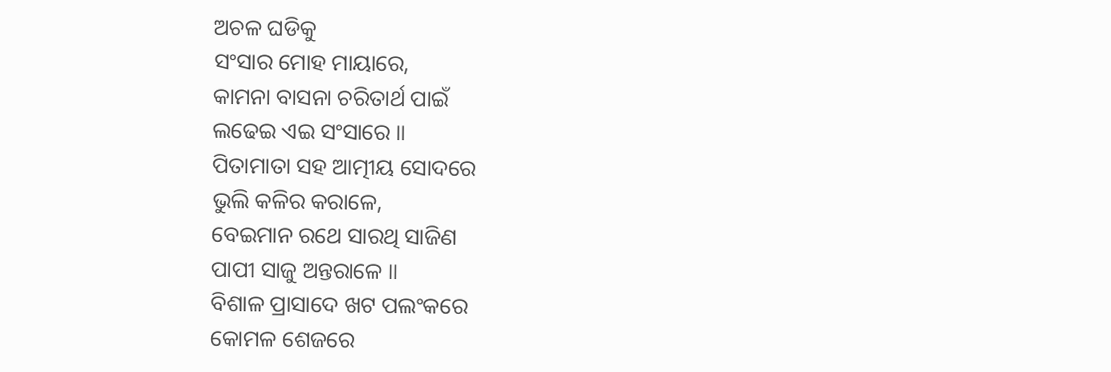ଅଚଳ ଘଡିକୁ
ସଂସାର ମୋହ ମାୟାରେ,
କାମନା ବାସନା ଚରିତାର୍ଥ ପାଇଁ
ଲଢେଇ ଏଇ ସଂସାରେ ॥
ପିତାମାତା ସହ ଆତ୍ମୀୟ ସୋଦରେ
ଭୁଲି କଳିର କରାଳେ,
ବେଇମାନ ରଥେ ସାରଥି ସାଜିଣ
ପାପୀ ସାଜୁ ଅନ୍ତରାଳେ ॥
ବିଶାଳ ପ୍ରାସାଦେ ଖଟ ପଲଂକରେ
କୋମଳ ଶେଜରେ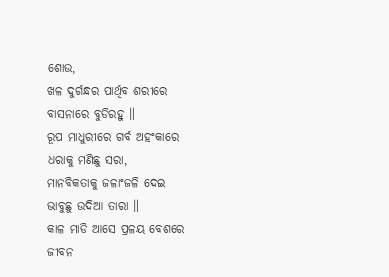ଶୋଉ,
ଖଳ ଦୁର୍ଗନ୍ଧର ପାର୍ଥିବ ଶରୀରେ
ବାସନାରେ ବୁଡିରହୁ ॥
ରୂପ ମାଧୁରୀରେ ଗର୍ବ ଅହଂକାରେ
ଧରାକୁ ମଣିଛୁ ସରା,
ମାନବିକତାକୁ ଜଳାଂଜଳି ଦେଇ
ଭାବୁଛୁ ଉଦିଆ ତାରା ॥
କାଳ ମାଡି ଆସେ ପ୍ରଳୟ ବେଶରେ
ଜୀବନ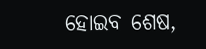ହୋଇବ ଶେଷ,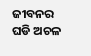ଜୀବନର ଘଡି ଅଚଳ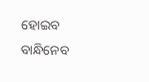ହୋଇବ
ବାନ୍ଧିନେବ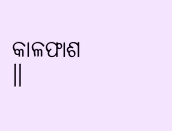କାଳଫାଶ ॥